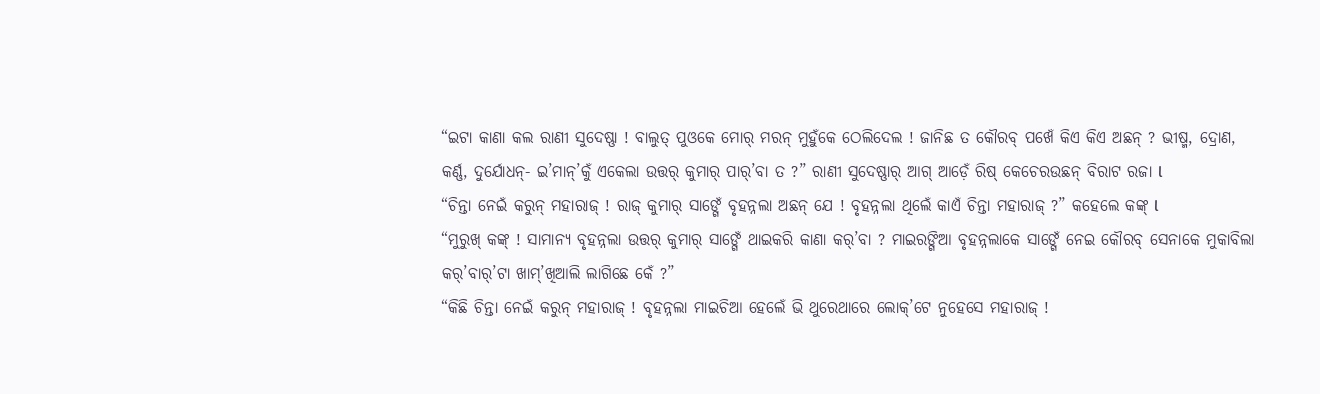“ଇଟା କାଣା କଲ ରାଣୀ ସୁଦେଷ୍ଣା ! ବାଲୁତ୍ ପୁଓକେ ମୋର୍ ମରନ୍ ମୁହୁଁକେ ଠେଲିଦେଲ ! ଜାନିଛ ତ କୌରବ୍ ପଖେଁ କିଏ କିଏ ଅଛନ୍ ? ଭୀଷ୍ମ, ଦ୍ରୋଣ, କର୍ଣ୍ଣ, ଦୁର୍ଯୋଧନ୍- ଇ’ମାନ୍’କୁଁ ଏକେଲା ଉତ୍ତର୍ କୁମାର୍ ପାର୍’ବା ତ ?” ରାଣୀ ସୁଦେଷ୍ଣାର୍ ଆଗ୍ ଆଡ଼େଁ ରିଷ୍ କେଚେରଉଛନ୍ ବିରାଟ ରଜା l
“ଚିନ୍ତା ନେଇଁ କରୁନ୍ ମହାରାଜ୍ ! ରାଜ୍ କୁମାର୍ ସାଙ୍ଗେଁ ବୃହନ୍ନଲା ଅଛନ୍ ଯେ ! ବୃହନ୍ନଲା ଥିଲେଁ କାଏଁ ଚିନ୍ତା ମହାରାଜ୍ ?” କହେଲେ କଙ୍କ୍ l
“ମୁରୁଖ୍ କଙ୍କ୍ ! ସାମାନ୍ଯ ବୃହନ୍ନଲା ଉତ୍ତର୍ କୁମାର୍ ସାଙ୍ଗେଁ ଥାଇକରି କାଣା କର୍’ବା ? ମାଇରଙ୍ଗିଆ ବୃହନ୍ନଲାକେ ସାଙ୍ଗେଁ ନେଇ କୌରବ୍ ସେନାକେ ମୁକାବିଲା କର୍’ବାର୍’ଟା ଖାମ୍’ଖିଆଲି ଲାଗିଛେ କେଁ ?”
“କିଛି ଚିନ୍ତା ନେଇଁ କରୁନ୍ ମହାରାଜ୍ ! ବୃହନ୍ନଲା ମାଇଚିଆ ହେଲେଁ ଭି ଥୁରେଥାରେ ଲୋକ୍’ଟେ ନୁହେସେ ମହାରାଜ୍ !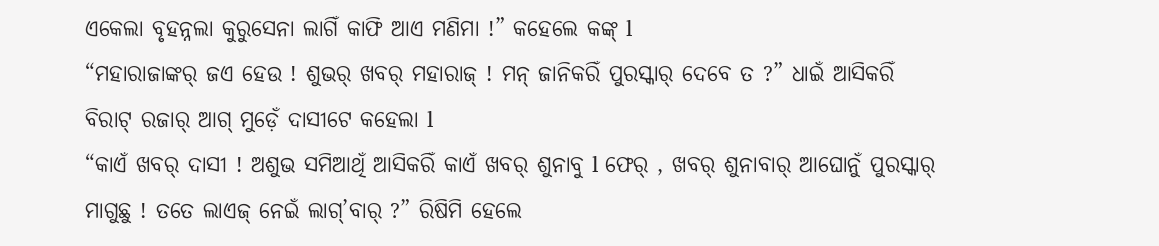ଏକେଲା ବୃହନ୍ନଲା କୁରୁସେନା ଲାଗିଁ କାଫି ଆଏ ମଣିମା !” କହେଲେ କଙ୍କ୍ l
“ମହାରାଜାଙ୍କର୍ ଜଏ ହେଉ ! ଶୁଭର୍ ଖବର୍ ମହାରାଜ୍ ! ମନ୍ ଜାନିକରିଁ ପୁରସ୍କାର୍ ଦେବେ ତ ?” ଧାଇଁ ଆସିକରିଁ ବିରାଟ୍ ରଜାର୍ ଆଗ୍ ମୁଡ଼େଁ ଦାସୀଟେ କହେଲା l
“କାଏଁ ଖବର୍ ଦାସୀ ! ଅଶୁଭ ସମିଆଥିଁ ଆସିକରିଁ କାଏଁ ଖବର୍ ଶୁନାବୁ l ଫେର୍ , ଖବର୍ ଶୁନାବାର୍ ଆଘୋନୁଁ ପୁରସ୍କାର୍ ମାଗୁଛୁ ! ତତେ ଲାଏଜ୍ ନେଇଁ ଲାଗ୍’ବାର୍ ?” ରିଷିମି ହେଲେ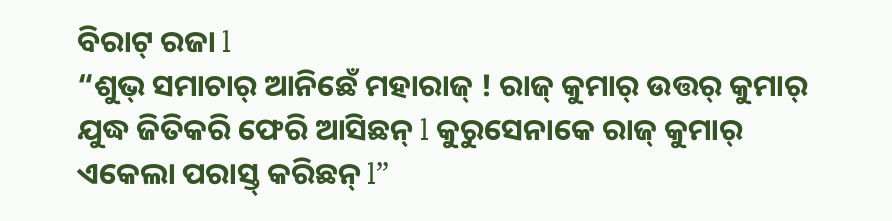ବିରାଟ୍ ରଜା l
“ଶୁଭ୍ ସମାଚାର୍ ଆନିଛେଁ ମହାରାଜ୍ ! ରାଜ୍ କୁମାର୍ ଉତ୍ତର୍ କୁମାର୍ ଯୁଦ୍ଧ ଜିତିକରି ଫେରି ଆସିଛନ୍ l କୁରୁସେନାକେ ରାଜ୍ କୁମାର୍ ଏକେଲା ପରାସ୍ତ୍ କରିଛନ୍ l”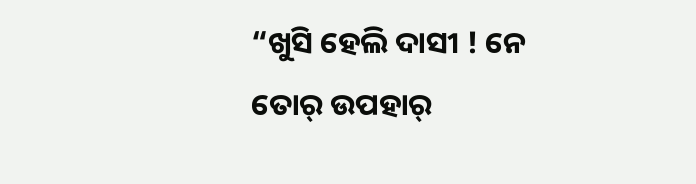“ଖୁସି ହେଲି ଦାସୀ ! ନେ ତୋର୍ ଉପହାର୍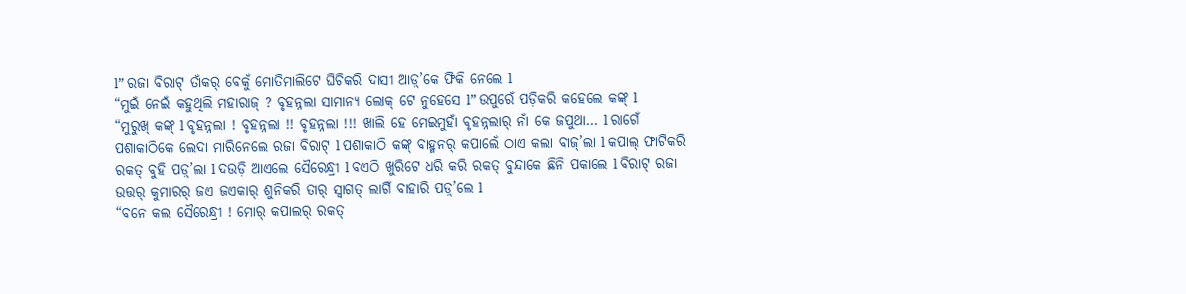l” ରଜା ବିରାଟ୍ ତାଁକର୍ ବେକୁଁ ମୋତିମାଲିଟେ ଘିଚିକରି ଦାସୀ ଆଡ଼୍’କେ ଫିକି ନେଲେ l
“ମୁଇଁ ନେଇଁ କହୁଥିଲି ମହାରାଜ୍ ? ବୃହନ୍ନଲା ସାମାନ୍ଯ ଲୋକ୍ ଟେ ନୁହେସେ l” ଉପୁରେଁ ପଡ଼ିକରି କହେଲେ କଙ୍କ୍ l
“ମୁରୁଖ୍ କଙ୍କ୍ l ବୃହନ୍ନଲା ! ବୃହନ୍ନଲା !! ବୃହନ୍ନଲା !!! ଖାଲି ହେ ମେଇମୁହାଁ ବୃହନ୍ନଲାର୍ ନାଁ କେ ଜପୁଥା… l ରାଗେଁ ପଶାକାଠିକେ ଲେଦା ମାରିନେଲେ ରଜା ବିରାଟ୍ l ପଶାକାଠି କଙ୍କ୍ ବାହ୍ମନର୍ କପାଲେଁ ଠାଏ କଲା ବାଜ୍’ଲା l କପାଲ୍ ଫାଟିକରି ରକତ୍ ବୁହି ପଡ଼୍’ଲା l ଦଉଡ଼ି ଆଏଲେ ସୈରେନ୍ଧ୍ରୀ l ବଏଠି ଖୁରିଟେ ଧରି କରି ରକତ୍ ବୁନ୍ଦାକେ ଛିନି ପକାଲେ l ବିରାଟ୍ ରଜା ଉତ୍ତର୍ କୁମାରର୍ ଜଏ ଜଏକାର୍ ଶୁନିକରି ତାର୍ ସ୍ୱାଗତ୍ ଲାଗିଁ ବାହାରି ପଡ଼୍’ଲେ l
“ବନେ କଲ ସୈରେନ୍ଧ୍ରୀ ! ମୋର୍ କପାଲର୍ ରକତ୍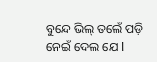ବୁନ୍ଦେ ଭିଲ୍ ତଲେଁ ପଡ଼ି ନେଇଁ ଦେଲ ଯେ l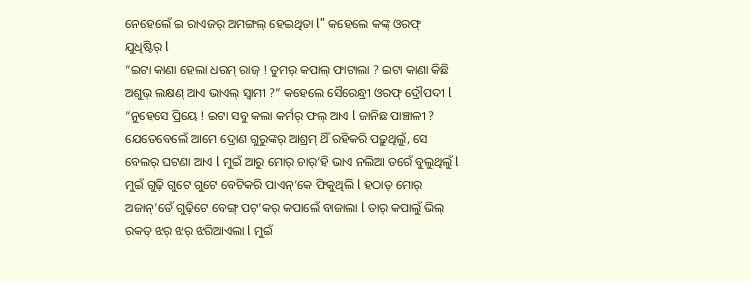ନେହେଲେଁ ଇ ରାଏଜର୍ ଅମଙ୍ଗଲ୍ ହେଇଥିତା l” କହେଲେ କଙ୍କ୍ ଓରଫ୍ ଯୁଧିଷ୍ଟିର୍ l
“ଇଟା କାଣା ହେଲା ଧରମ୍ ରାଜ୍ ! ତୁମର୍ କପାଲ୍ ଫାଟାଲା ? ଇଟା କାଣା କିଛି ଅଶୁଭ୍ ଲକ୍ଷଣ୍ ଆଏ ଭାଏଲ୍ ସ୍ୱାମୀ ?” କହେଲେ ସୈରେନ୍ଧ୍ରୀ ଓରଫ୍ ଦ୍ରୌପଦୀ l
“ନୁହେସେ ପ୍ରିୟେ ! ଇଟା ସବୁ କଲା କର୍ମର୍ ଫଲ୍ ଆଏ l ଜାନିଛ ପାଞ୍ଚାଳୀ ? ଯେତେବେଲେଁ ଆମେ ଦ୍ରୋଣ ଗୁରୁଙ୍କର୍ ଆଶ୍ରମ୍ ଥିଁ ରହିକରି ପଢ଼ୁଥିଲୁଁ, ସେ ବେଲର୍ ଘଟଣା ଆଏ l ମୁଇଁ ଆରୁ ମୋର୍ ଚାର୍’ହି ଭାଏ ନଲିଆ ତରେଁ ବୁଲୁଥିଲୁଁ l ମୁଇଁ ଗୁଢ଼ି ଗୁଟେ ଗୁଟେ ବେଟିକରି ପାଏନ୍’କେ ଫିକୁଥିଲି l ହଠାତ୍ ମୋର୍ ଅଜାନ୍’ତେଁ ଗୁଢ଼ିଟେ ବେଙ୍ଗ୍ ପଟ୍’କର୍ କପାଲେଁ ବାଜାଲା l ତାର୍ କପାଲୁଁ ଭିଲ୍ ରକତ୍ ଝର୍ ଝର୍ ଝରିଆଏଲା l ମୁଇଁ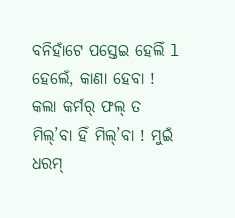ବନିହାଁଟେ ପସ୍ତେଇ ହେଲିଁ l ହେଲେଁ, କାଣା ହେବା ! କଲା କର୍ମର୍ ଫଲ୍ ତ ମିଲ୍’ବା ହିଁ ମିଲ୍’ବା ! ମୁଇଁ ଧରମ୍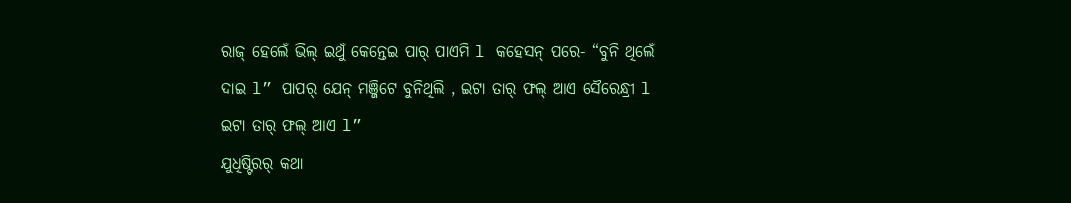ରାଜ୍ ହେଲେଁ ଭିଲ୍ ଇଥୁଁ କେନ୍ତେଇ ପାର୍ ପାଏମି l କହେସନ୍ ପରେ- “ବୁନି ଥିଲେଁ ଦାଇ l” ପାପର୍ ଯେନ୍ ମଞ୍ଜିଟେ ବୁନିଥିଲି , ଇଟା ତାର୍ ଫଲ୍ ଆଏ ସୈରେନ୍ଧ୍ରୀ l ଇଟା ତାର୍ ଫଲ୍ ଆଏ l”
ଯୁଧିଷ୍ଟିରର୍ କଥା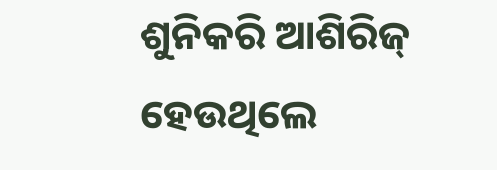ଶୁନିକରି ଆଶିରିଜ୍ ହେଉଥିଲେ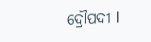ଦ୍ରୌପଦୀ l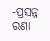-ପ୍ରସନ୍ନ ରଣା